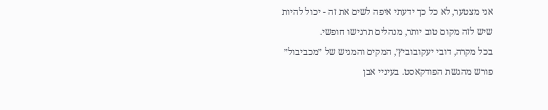אני מצטער, לא כל כך ידעתי איפה לשים את זה - יכול להיות שיש לזה מקום טוב יותר, מנהלים תרגישו חופשי.
בכל מקרה, דובי יעקובוביץ׳, המקים והמגיש של ״מכביבול״ פורש מהגשת הפודקאסט. בעיניי אבן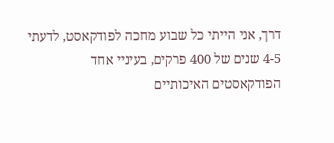דרך, אני הייתי כל שבוע מחכה לפודקאסט, לדעתי 4-5 שנים של 400 פרקים, בעיניי אחד הפודקאסטים האיכותיים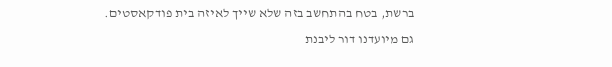ברשת, בטח בהתחשב בזה שלא שייך לאיזה בית פודקאסטים.
גם מיועדנו דור ליבנת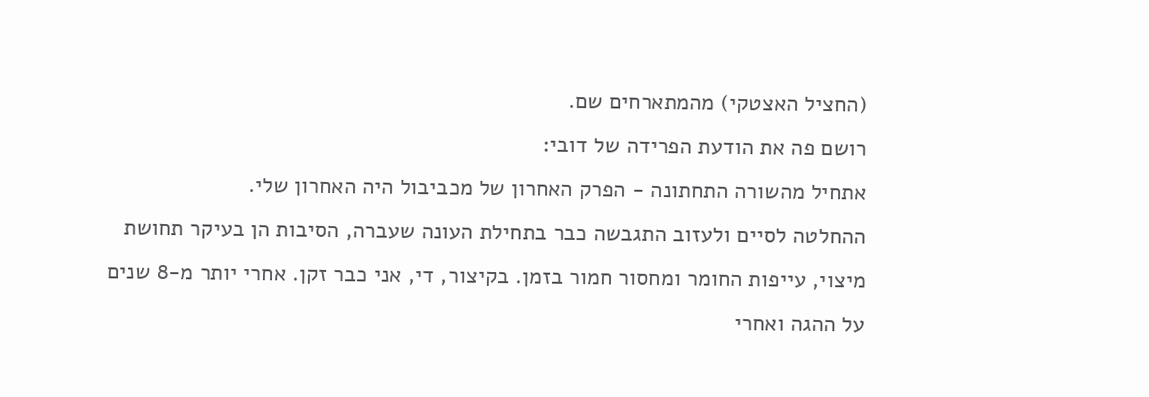(החציל האצטקי) מהמתארחים שם.
רושם פה את הודעת הפרידה של דובי:
אתחיל מהשורה התחתונה - הפרק האחרון של מכביבול היה האחרון שלי.
ההחלטה לסיים ולעזוב התגבשה כבר בתחילת העונה שעברה, הסיבות הן בעיקר תחושת מיצוי, עייפות החומר ומחסור חמור בזמן. בקיצור, די, אני כבר זקן. אחרי יותר מ-8 שנים על ההגה ואחרי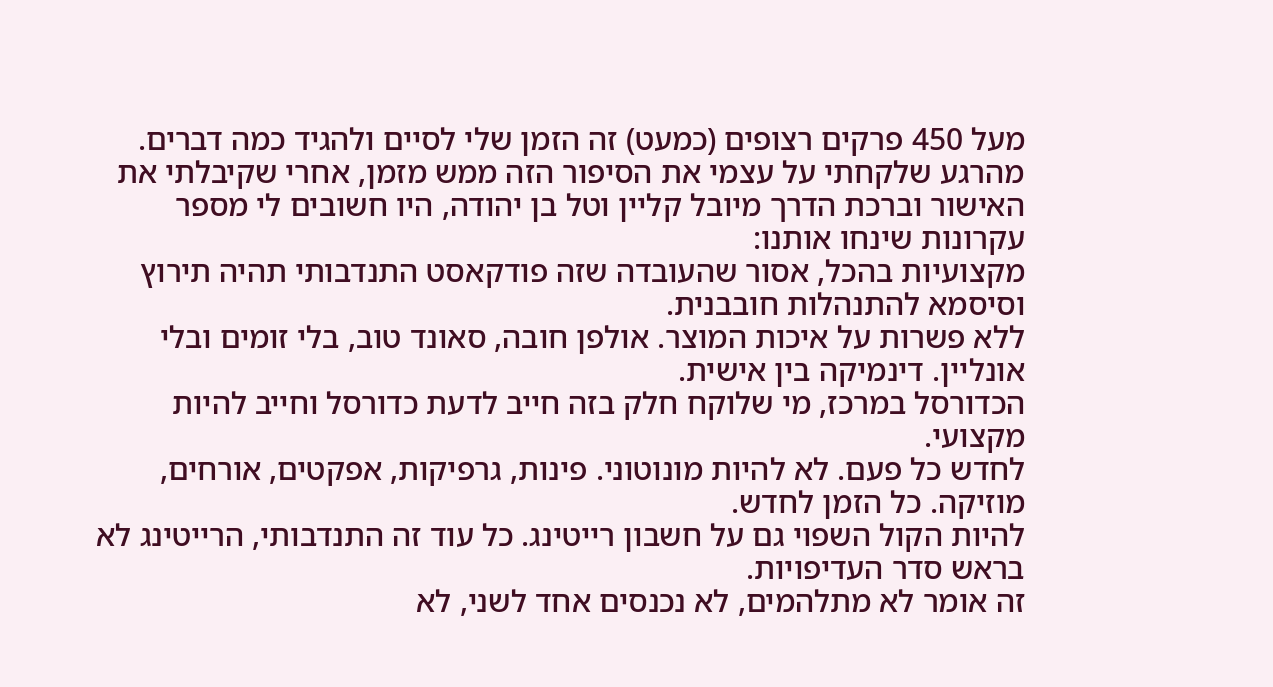מעל 450 פרקים רצופים (כמעט) זה הזמן שלי לסיים ולהגיד כמה דברים.
מהרגע שלקחתי על עצמי את הסיפור הזה ממש מזמן, אחרי שקיבלתי את האישור וברכת הדרך מיובל קליין וטל בן יהודה, היו חשובים לי מספר עקרונות שינחו אותנו:
מקצועיות בהכל, אסור שהעובדה שזה פודקאסט התנדבותי תהיה תירוץ וסיסמא להתנהלות חובבנית.
ללא פשרות על איכות המוצר. אולפן חובה, סאונד טוב, בלי זומים ובלי אונליין. דינמיקה בין אישית.
הכדורסל במרכז, מי שלוקח חלק בזה חייב לדעת כדורסל וחייב להיות מקצועי.
לחדש כל פעם. לא להיות מונוטוני. פינות, גרפיקות, אפקטים, אורחים, מוזיקה. כל הזמן לחדש.
להיות הקול השפוי גם על חשבון רייטינג. כל עוד זה התנדבותי, הרייטינג לא בראש סדר העדיפויות.
זה אומר לא מתלהמים, לא נכנסים אחד לשני, לא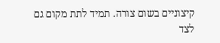קיצוניים בשום צורה. תמיד לתת מקום גם לצד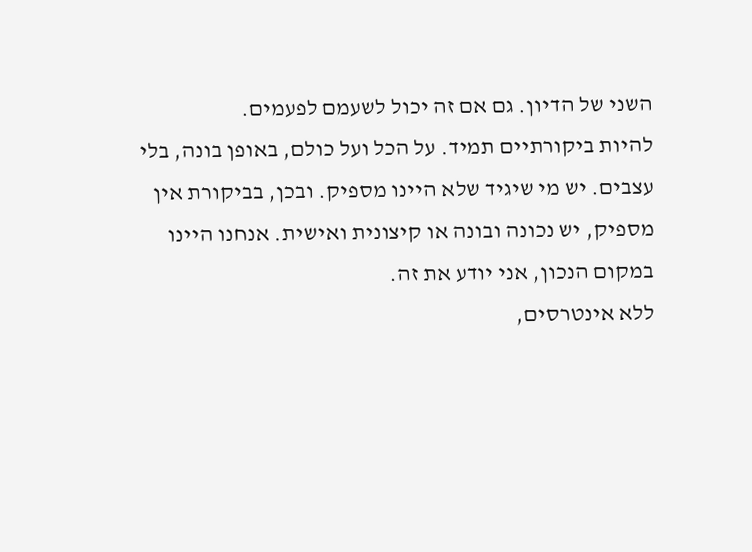השני של הדיון. גם אם זה יכול לשעמם לפעמים.
להיות ביקורתיים תמיד. על הכל ועל כולם, באופן בונה, בלי עצבים. יש מי שיגיד שלא היינו מספיק. ובכן, בביקורת אין מספיק, יש נכונה ובונה או קיצונית ואישית. אנחנו היינו במקום הנכון, אני יודע את זה.
ללא אינטרסים,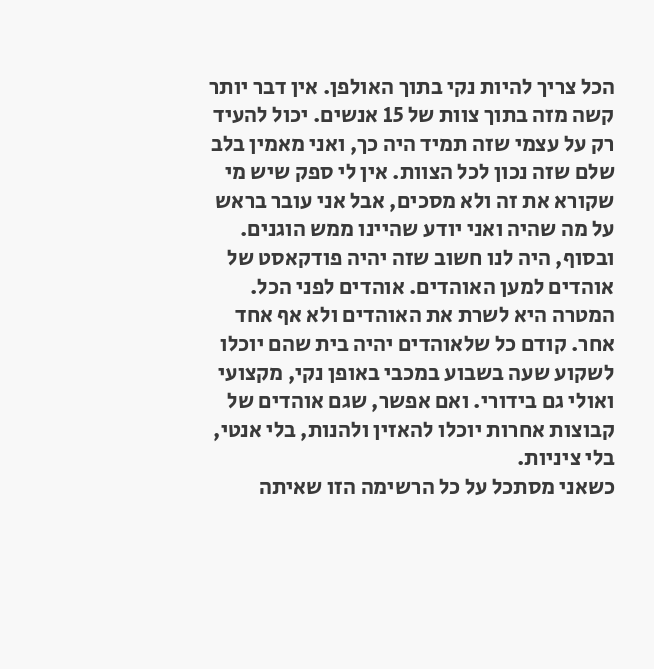הכל צריך להיות נקי בתוך האולפן. אין דבר יותר קשה מזה בתוך צוות של 15 אנשים. יכול להעיד רק על עצמי שזה תמיד היה כך, ואני מאמין בלב שלם שזה נכון לכל הצוות. אין לי ספק שיש מי שקורא את זה ולא מסכים, אבל אני עובר בראש על מה שהיה ואני יודע שהיינו ממש הוגנים.
ובסוף, היה לנו חשוב שזה יהיה פודקאסט של אוהדים למען האוהדים. אוהדים לפני הכל. המטרה היא לשרת את האוהדים ולא אף אחד אחר. קודם כל שלאוהדים יהיה בית שהם יוכלו לשקוע שעה בשבוע במכבי באופן נקי, מקצועי ואולי גם בידורי. ואם אפשר, שגם אוהדים של קבוצות אחרות יוכלו להאזין ולהנות, בלי אנטי, בלי ציניות.
כשאני מסתכל על כל הרשימה הזו שאיתה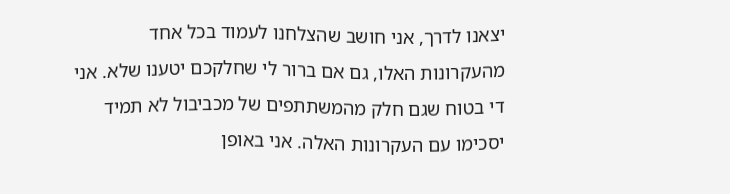יצאנו לדרך, אני חושב שהצלחנו לעמוד בכל אחד מהעקרונות האלו, גם אם ברור לי שחלקכם יטענו שלא. אני די בטוח שגם חלק מהמשתתפים של מכביבול לא תמיד יסכימו עם העקרונות האלה. אני באופן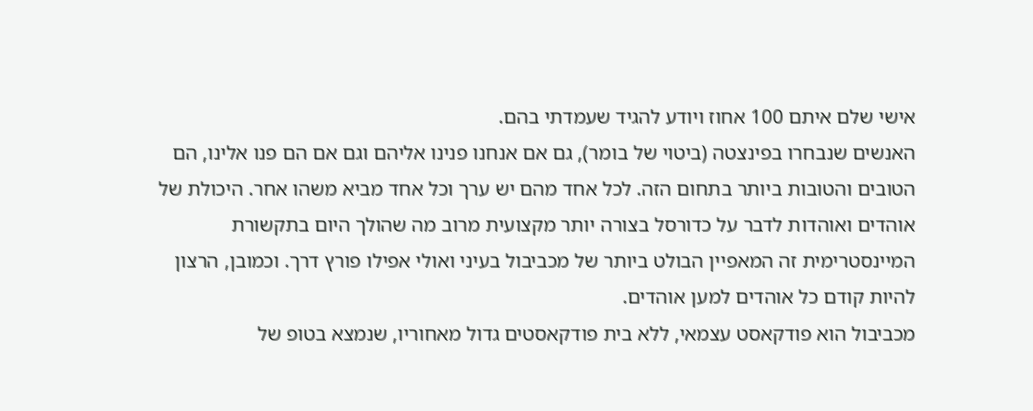אישי שלם איתם 100 אחוז ויודע להגיד שעמדתי בהם.
האנשים שנבחרו בפינצטה (ביטוי של בומר), גם אם אנחנו פנינו אליהם וגם אם הם פנו אלינו, הם הטובים והטובות ביותר בתחום הזה. לכל אחד מהם יש ערך וכל אחד מביא משהו אחר. היכולת של אוהדים ואוהדות לדבר על כדורסל בצורה יותר מקצועית מרוב מה שהולך היום בתקשורת המיינסטרימית זה המאפיין הבולט ביותר של מכביבול בעיני ואולי אפילו פורץ דרך. וכמובן, הרצון להיות קודם כל אוהדים למען אוהדים.
מכביבול הוא פודקאסט עצמאי, ללא בית פודקאסטים גדול מאחוריו, שנמצא בטופ של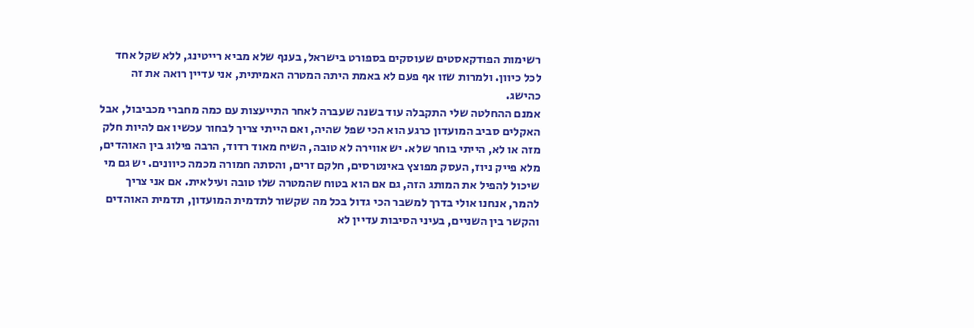רשימות הפודקאסטים שעוסקים בספורט בישראל, בענף שלא מביא רייטינג, ללא שקל אחד לכל כיוון. ולמרות שזו אף פעם לא באמת היתה המטרה האמיתית, אני עדיין רואה את זה כהישג.
אמנם ההחלטה שלי התקבלה עוד בשנה שעברה לאחר התייעצות עם כמה מחברי מכביבול, אבל האקלים סביב המועדון כרגע הוא הכי שפל שהיה, ואם הייתי צריך לבחור עכשיו אם להיות חלק מזה או לא, הייתי בוחר שלא. יש אווירה לא טובה, השיח מאוד רדוד, הרבה פילוג בין האוהדים, מלא פייק ניוז, העסק מפוצץ באינטרסים, חלקם זרים, והסתה חמורה מכמה כיוונים. יש גם מי שיכול להפיל את המותג הזה, גם אם הוא בטוח שהמטרה שלו טובה ועילאית. אם אני צריך להמר, אנחנו אולי בדרך למשבר הכי גדול בכל מה שקשור לתדמית המועדון, תדמית האוהדים והקשר בין השניים, בעיני הסיבות עדיין לא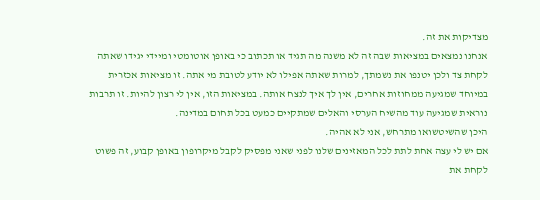מצדיקות את זה.
אנחנו נמצאים במציאות שבה זה לא משנה מה תגיד או תכתוב כי באופן אוטומטי ומיידי יגידו שאתה לקחת צד ולכן יטנפו את נשמתך, למרות שאתה אפילו לא יודע לטובת מי אתה. זו מציאות אכזרית במיוחד שמגיעה ממחוזות אחרים, אין לך איך לנצח אותה. במציאות הזו, אין לי רצון להיות. זו תרבות נוראית שמגיעה עוד מהשיח הערסי והאלים שמתקיים כמעט בכל תחום במדינה.
היכן שהשיטשואו מתרחש, אני לא אהיה.
אם יש לי עצה אחת לתת לכל המאזינים שלנו לפני שאני מפסיק לקבל מיקרופון באופן קבוע, זה פשוט לקחת את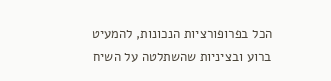הכל בפרופורציות הנכונות, להמעיט ברוע ובציניות שהשתלטה על השיח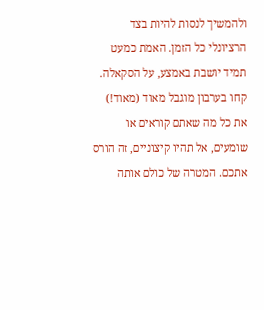ולהמשיך לנסות להיות בצד הרציונלי כל הזמן. האמת כמעט תמיד יושבת באמצע, על הסקאלה. קחו בערבון מוגבל מאוד (מאוד!) את כל מה שאתם קוראים או שומעים, אל תהיו קיצוניים, זה הורס אתכם. המטרה של כולם אותה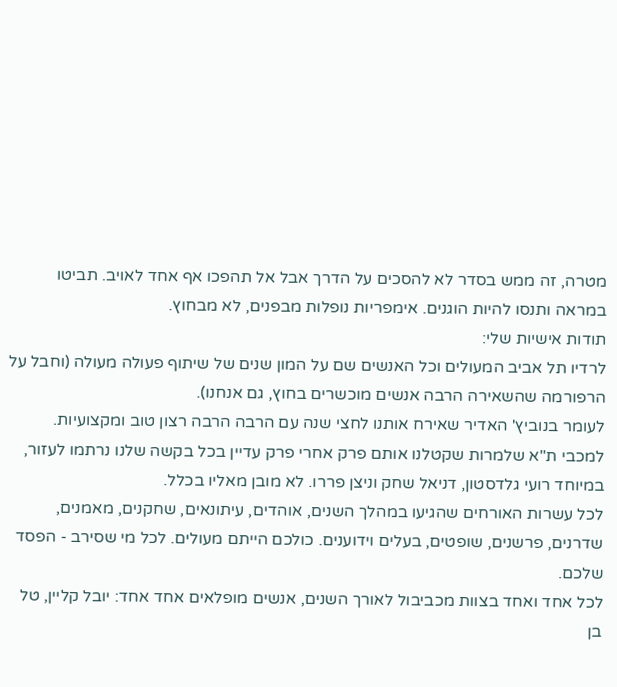מטרה, זה ממש בסדר לא להסכים על הדרך אבל אל תהפכו אף אחד לאויב. תביטו במראה ותנסו להיות הוגנים. אימפריות נופלות מבפנים, לא מבחוץ.
תודות אישיות שלי:
לרדיו תל אביב המעולים וכל האנשים שם על המון שנים של שיתוף פעולה מעולה (וחבל על הרפורמה שהשאירה הרבה אנשים מוכשרים בחוץ, גם אנחנו).
לעומר בנוביץ' האדיר שאירח אותנו לחצי שנה עם הרבה הרבה רצון טוב ומקצועיות.
למכבי ת"א שלמרות שקטלנו אותם פרק אחרי פרק עדיין בכל בקשה שלנו נרתמו לעזור, במיוחד רועי גלדסטון, דניאל שחק וניצן פררו. לא מובן מאליו בכלל.
לכל עשרות האורחים שהגיעו במהלך השנים, אוהדים, עיתונאים, שחקנים, מאמנים, שדרנים, פרשנים, שופטים, בעלים וידוענים. כולכם הייתם מעולים. לכל מי שסירב - הפסד שלכם.
לכל אחד ואחד בצוות מכביבול לאורך השנים, אנשים מופלאים אחד אחד: יובל קליין, טל בן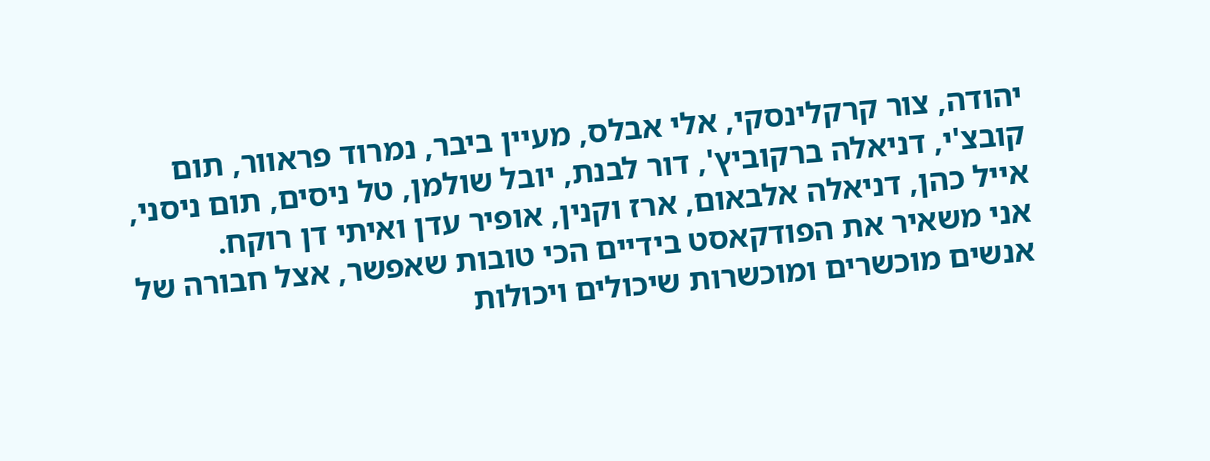יהודה, צור קרקלינסקי, אלי אבלס, מעיין ביבר, נמרוד פראוור, תום קובצ'י, דניאלה ברקוביץ', דור לבנת, יובל שולמן, טל ניסים, תום ניסני, אייל כהן, דניאלה אלבאום, ארז וקנין, אופיר עדן ואיתי דן רוקח.
אני משאיר את הפודקאסט בידיים הכי טובות שאפשר, אצל חבורה של אנשים מוכשרים ומוכשרות שיכולים ויכולות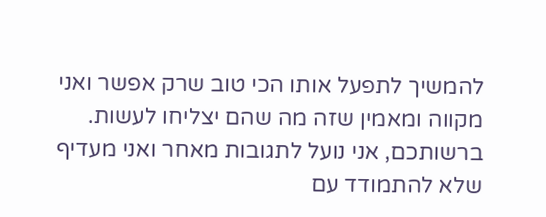להמשיך לתפעל אותו הכי טוב שרק אפשר ואני מקווה ומאמין שזה מה שהם יצליחו לעשות.
ברשותכם, אני נועל לתגובות מאחר ואני מעדיף שלא להתמודד עם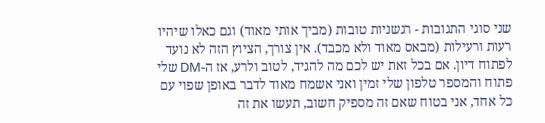שני סוגי התגובות - רגשניות טובות (מביך אותי מאוד) וגם כאלו שיהיו רעות ורעילות (מבאס מאוד ולא מכבד). אין צורך, הציוץ הזה לא נועד לפתוח דיון. אם בכל זאת יש לכם מה להגיד, לטוב ולרע, אז ה-DM שלי פתוח והמספר טלפון שלי זמין ואני אשמח מאוד לדבר באופן שפוי עם כל אחד, אני בטוח שאם זה מספיק חשוב, תעשו את זה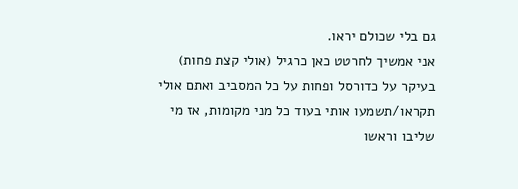גם בלי שכולם יראו.
אני אמשיך לחרטט כאן כרגיל (אולי קצת פחות) בעיקר על כדורסל ופחות על כל המסביב ואתם אולי תקראו/תשמעו אותי בעוד כל מני מקומות, אז מי שליבו וראשו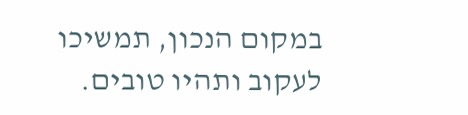במקום הנכון, תמשיכו לעקוב ותהיו טובים.